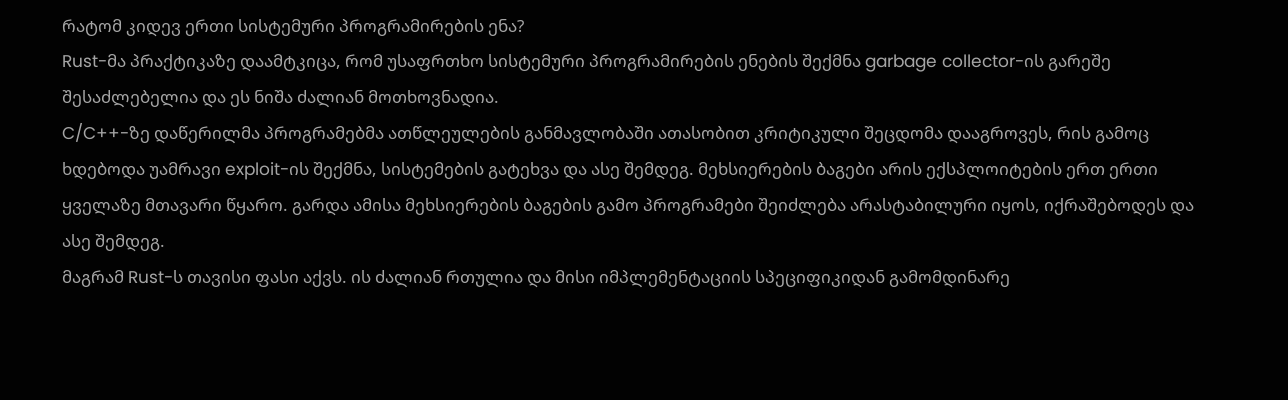რატომ კიდევ ერთი სისტემური პროგრამირების ენა?
Rust-მა პრაქტიკაზე დაამტკიცა, რომ უსაფრთხო სისტემური პროგრამირების ენების შექმნა garbage collector-ის გარეშე შესაძლებელია და ეს ნიშა ძალიან მოთხოვნადია.
C/C++-ზე დაწერილმა პროგრამებმა ათწლეულების განმავლობაში ათასობით კრიტიკული შეცდომა დააგროვეს, რის გამოც ხდებოდა უამრავი exploit-ის შექმნა, სისტემების გატეხვა და ასე შემდეგ. მეხსიერების ბაგები არის ექსპლოიტების ერთ ერთი ყველაზე მთავარი წყარო. გარდა ამისა მეხსიერების ბაგების გამო პროგრამები შეიძლება არასტაბილური იყოს, იქრაშებოდეს და ასე შემდეგ.
მაგრამ Rust-ს თავისი ფასი აქვს. ის ძალიან რთულია და მისი იმპლემენტაციის სპეციფიკიდან გამომდინარე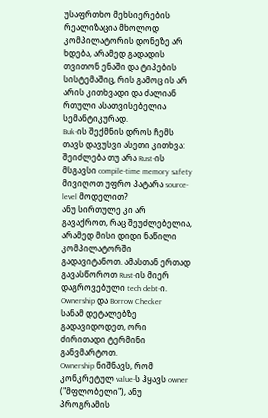უსაფრთხო მეხსიერების რეალიზაცია მხოლოდ კომპილატორის დონეზე არ ხდება, არამედ გადადის თვითონ ენაში და ტიპების სისტემაშიც, რის გამოც ის არ არის კითხვადი და ძალიან რთული ასათვისებელია სემანტიკურად.
Buk-ის შექმნის დროს ჩემს თავს დავუსვი ასეთი კითხვა:
შეიძლება თუ არა Rust-ის მსგავსი compile-time memory safety მივიღოთ უფრო პატარა source-level მოდელით?
ანუ სირთულე კი არ გავაქროთ, რაც შეუძლებელია, არამედ მისი დიდი ნაწილი კომპილატორში გადავიტანოთ. ამასთან ერთად გავასწოროთ Rust-ის მიერ დაგროვებული tech debt-ი.
Ownership და Borrow Checker
სანამ დეტალებზე გადავიდოდეთ, ორი ძირითადი ტერმინი განვმარტოთ.
Ownership ნიშნავს, რომ კონკრეტულ value-ს ჰყავს owner ("მფლობელი"), ანუ პროგრამის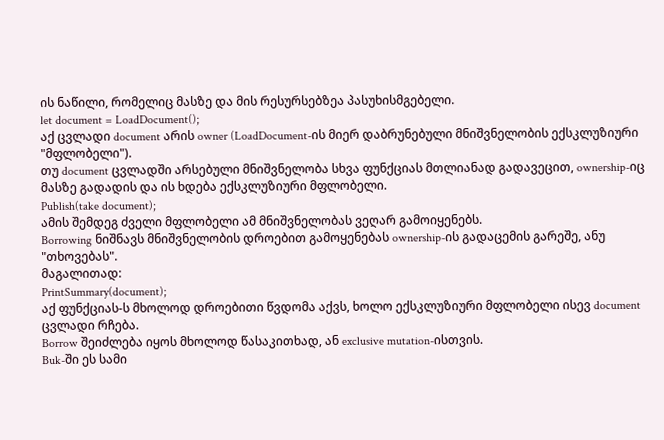ის ნაწილი, რომელიც მასზე და მის რესურსებზეა პასუხისმგებელი.
let document = LoadDocument();
აქ ცვლადი document არის owner (LoadDocument-ის მიერ დაბრუნებული მნიშვნელობის ექსკლუზიური "მფლობელი").
თუ document ცვლადში არსებული მნიშვნელობა სხვა ფუნქციას მთლიანად გადავეცით, ownership-იც მასზე გადადის და ის ხდება ექსკლუზიური მფლობელი.
Publish(take document);
ამის შემდეგ ძველი მფლობელი ამ მნიშვნელობას ვეღარ გამოიყენებს.
Borrowing ნიშნავს მნიშვნელობის დროებით გამოყენებას ownership-ის გადაცემის გარეშე, ანუ "თხოვებას".
მაგალითად:
PrintSummary(document);
აქ ფუნქციას-ს მხოლოდ დროებითი წვდომა აქვს, ხოლო ექსკლუზიური მფლობელი ისევ document ცვლადი რჩება.
Borrow შეიძლება იყოს მხოლოდ წასაკითხად, ან exclusive mutation-ისთვის.
Buk-ში ეს სამი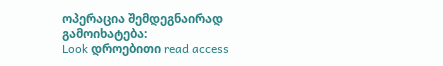ოპერაცია შემდეგნაირად გამოიხატება:
Look დროებითი read access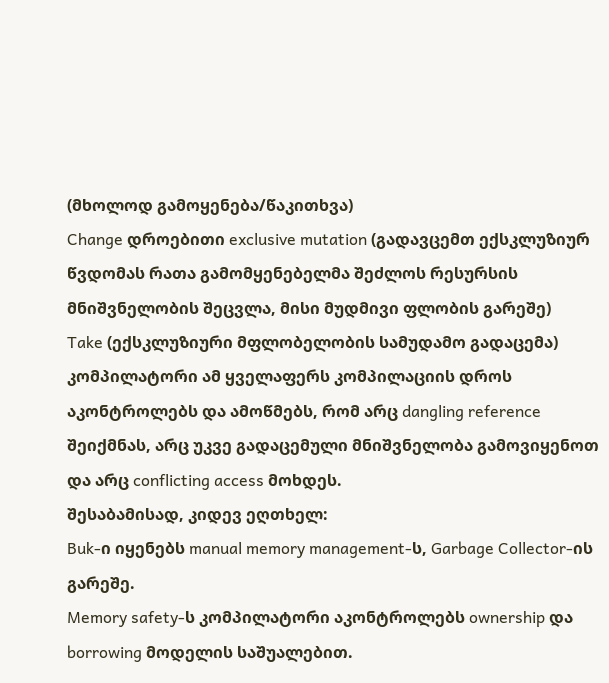(მხოლოდ გამოყენება/წაკითხვა)
Change დროებითი exclusive mutation (გადავცემთ ექსკლუზიურ წვდომას რათა გამომყენებელმა შეძლოს რესურსის მნიშვნელობის შეცვლა, მისი მუდმივი ფლობის გარეშე)
Take (ექსკლუზიური მფლობელობის სამუდამო გადაცემა)
კომპილატორი ამ ყველაფერს კომპილაციის დროს აკონტროლებს და ამოწმებს, რომ არც dangling reference შეიქმნას, არც უკვე გადაცემული მნიშვნელობა გამოვიყენოთ და არც conflicting access მოხდეს.
შესაბამისად, კიდევ ეღთხელ:
Buk-ი იყენებს manual memory management-ს, Garbage Collector-ის გარეშე.
Memory safety-ს კომპილატორი აკონტროლებს ownership და borrowing მოდელის საშუალებით.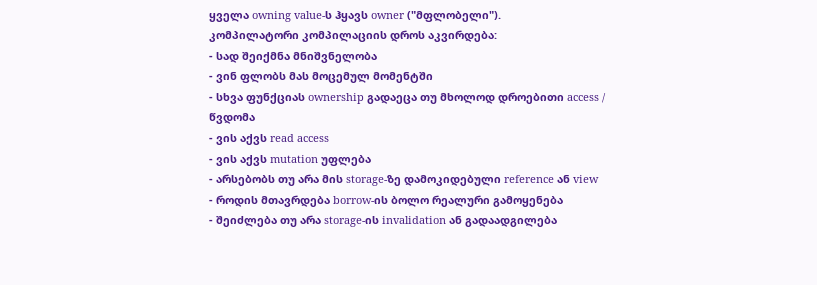ყველა owning value-ს ჰყავს owner ("მფლობელი").
კომპილატორი კომპილაციის დროს აკვირდება:
- სად შეიქმნა მნიშვნელობა
- ვინ ფლობს მას მოცემულ მომენტში
- სხვა ფუნქციას ownership გადაეცა თუ მხოლოდ დროებითი access / წვდომა
- ვის აქვს read access
- ვის აქვს mutation უფლება
- არსებობს თუ არა მის storage-ზე დამოკიდებული reference ან view
- როდის მთავრდება borrow-ის ბოლო რეალური გამოყენება
- შეიძლება თუ არა storage-ის invalidation ან გადაადგილება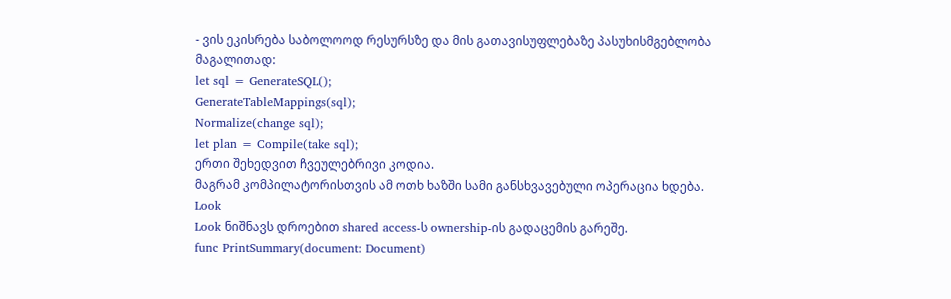- ვის ეკისრება საბოლოოდ რესურსზე და მის გათავისუფლებაზე პასუხისმგებლობა
მაგალითად:
let sql = GenerateSQL();
GenerateTableMappings(sql);
Normalize(change sql);
let plan = Compile(take sql);
ერთი შეხედვით ჩვეულებრივი კოდია.
მაგრამ კომპილატორისთვის ამ ოთხ ხაზში სამი განსხვავებული ოპერაცია ხდება.
Look
Look ნიშნავს დროებით shared access-ს ownership-ის გადაცემის გარეშე.
func PrintSummary(document: Document)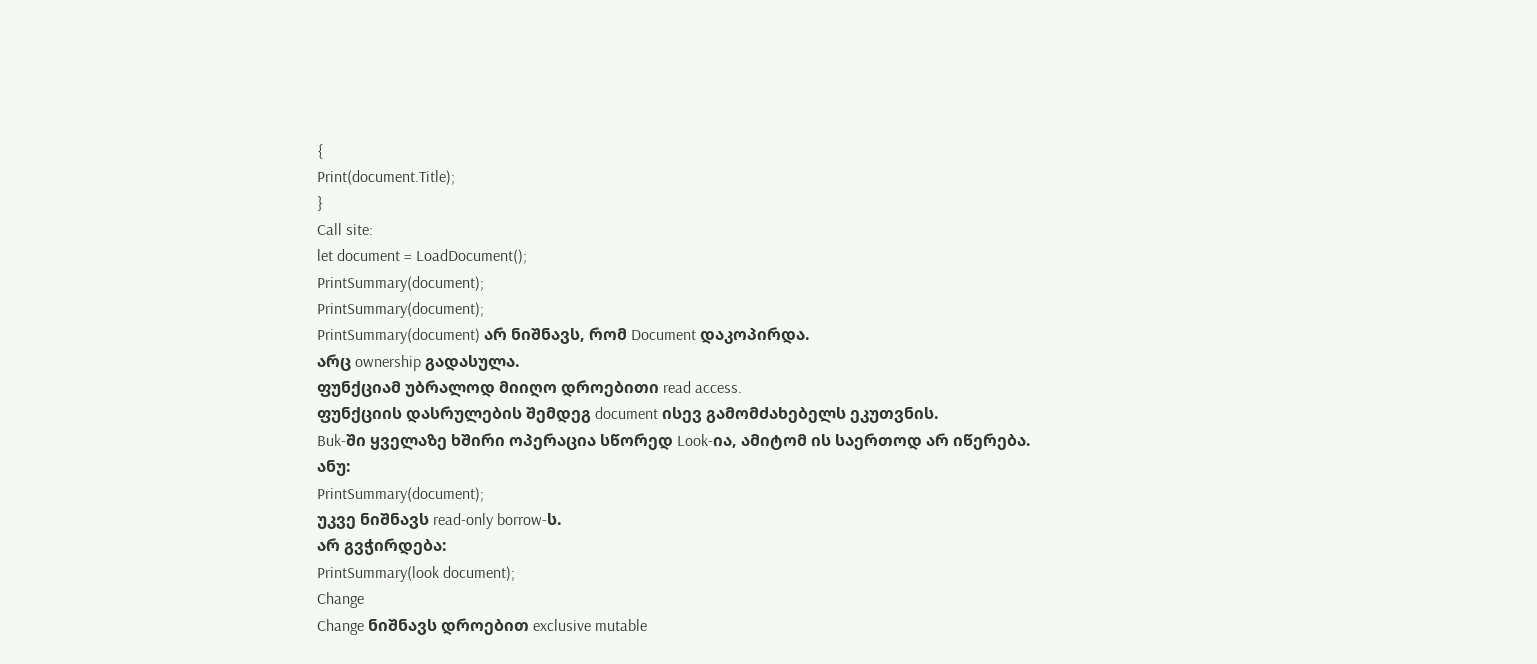{
Print(document.Title);
}
Call site:
let document = LoadDocument();
PrintSummary(document);
PrintSummary(document);
PrintSummary(document) არ ნიშნავს, რომ Document დაკოპირდა.
არც ownership გადასულა.
ფუნქციამ უბრალოდ მიიღო დროებითი read access.
ფუნქციის დასრულების შემდეგ document ისევ გამომძახებელს ეკუთვნის.
Buk-ში ყველაზე ხშირი ოპერაცია სწორედ Look-ია, ამიტომ ის საერთოდ არ იწერება.
ანუ:
PrintSummary(document);
უკვე ნიშნავს read-only borrow-ს.
არ გვჭირდება:
PrintSummary(look document);
Change
Change ნიშნავს დროებით exclusive mutable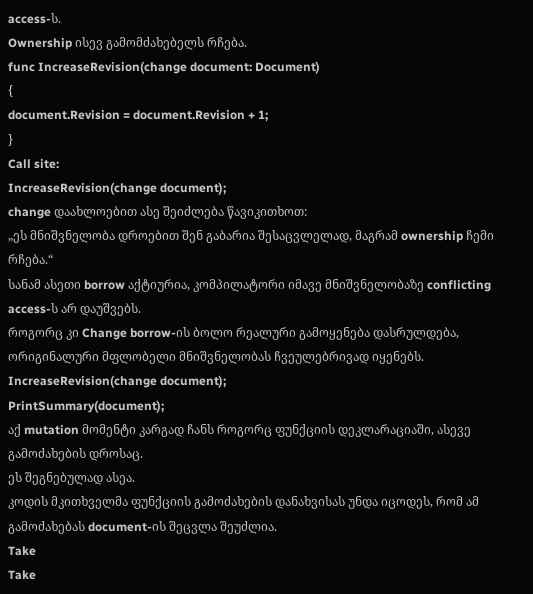access-ს.
Ownership ისევ გამომძახებელს რჩება.
func IncreaseRevision(change document: Document)
{
document.Revision = document.Revision + 1;
}
Call site:
IncreaseRevision(change document);
change დაახლოებით ასე შეიძლება წავიკითხოთ:
„ეს მნიშვნელობა დროებით შენ გაბარია შესაცვლელად, მაგრამ ownership ჩემი რჩება.“
სანამ ასეთი borrow აქტიურია, კომპილატორი იმავე მნიშვნელობაზე conflicting access-ს არ დაუშვებს.
როგორც კი Change borrow-ის ბოლო რეალური გამოყენება დასრულდება, ორიგინალური მფლობელი მნიშვნელობას ჩვეულებრივად იყენებს.
IncreaseRevision(change document);
PrintSummary(document);
აქ mutation მომენტი კარგად ჩანს როგორც ფუნქციის დეკლარაციაში, ასევე გამოძახების დროსაც.
ეს შეგნებულად ასეა.
კოდის მკითხველმა ფუნქციის გამოძახების დანახვისას უნდა იცოდეს, რომ ამ გამოძახებას document-ის შეცვლა შეუძლია.
Take
Take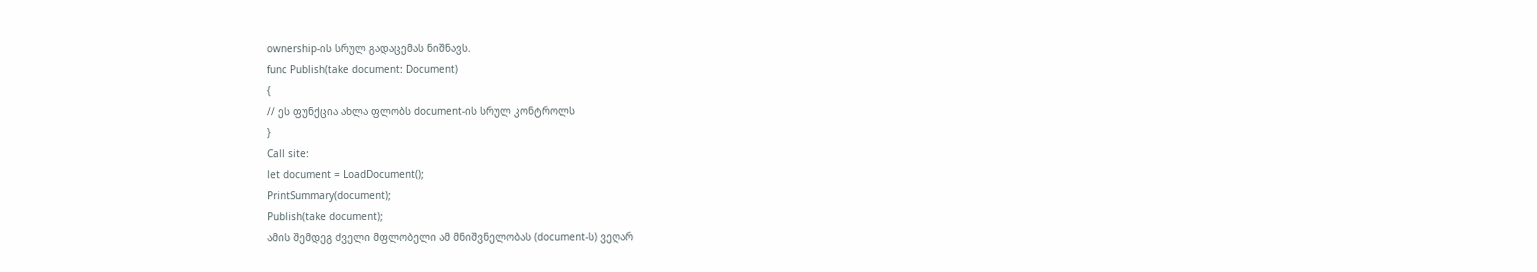ownership-ის სრულ გადაცემას ნიშნავს.
func Publish(take document: Document)
{
// ეს ფუნქცია ახლა ფლობს document-ის სრულ კონტროლს
}
Call site:
let document = LoadDocument();
PrintSummary(document);
Publish(take document);
ამის შემდეგ ძველი მფლობელი ამ მნიშვნელობას (document-ს) ვეღარ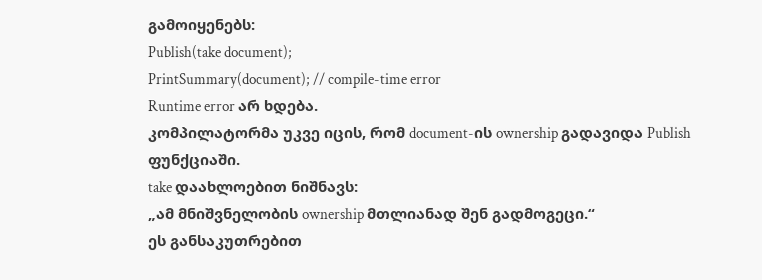გამოიყენებს:
Publish(take document);
PrintSummary(document); // compile-time error
Runtime error არ ხდება.
კომპილატორმა უკვე იცის, რომ document-ის ownership გადავიდა Publish ფუნქციაში.
take დაახლოებით ნიშნავს:
„ამ მნიშვნელობის ownership მთლიანად შენ გადმოგეცი.“
ეს განსაკუთრებით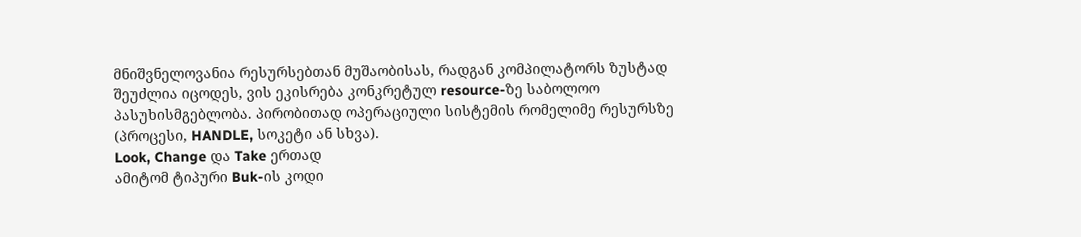მნიშვნელოვანია რესურსებთან მუშაობისას, რადგან კომპილატორს ზუსტად შეუძლია იცოდეს, ვის ეკისრება კონკრეტულ resource-ზე საბოლოო პასუხისმგებლობა. პირობითად ოპერაციული სისტემის რომელიმე რესურსზე (პროცესი, HANDLE, სოკეტი ან სხვა).
Look, Change და Take ერთად
ამიტომ ტიპური Buk-ის კოდი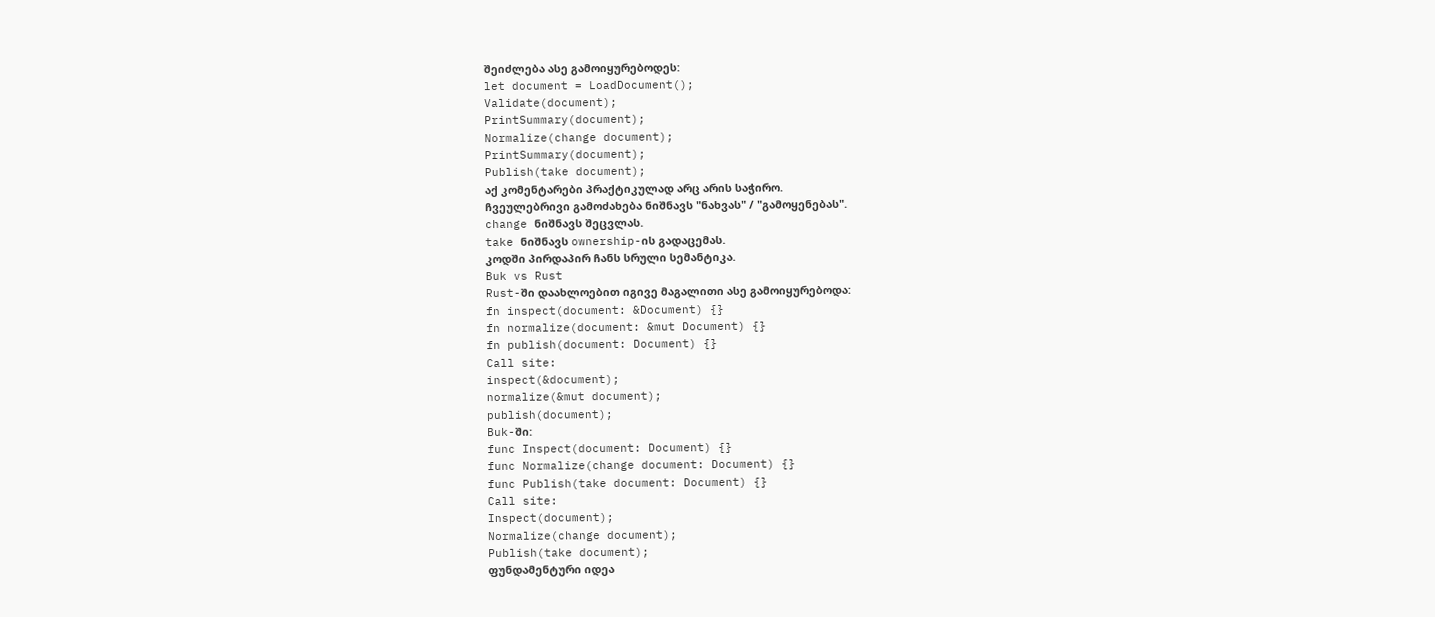შეიძლება ასე გამოიყურებოდეს:
let document = LoadDocument();
Validate(document);
PrintSummary(document);
Normalize(change document);
PrintSummary(document);
Publish(take document);
აქ კომენტარები პრაქტიკულად არც არის საჭირო.
ჩვეულებრივი გამოძახება ნიშნავს "ნახვას" / "გამოყენებას".
change ნიშნავს შეცვლას.
take ნიშნავს ownership-ის გადაცემას.
კოდში პირდაპირ ჩანს სრული სემანტიკა.
Buk vs Rust
Rust-ში დაახლოებით იგივე მაგალითი ასე გამოიყურებოდა:
fn inspect(document: &Document) {}
fn normalize(document: &mut Document) {}
fn publish(document: Document) {}
Call site:
inspect(&document);
normalize(&mut document);
publish(document);
Buk-ში:
func Inspect(document: Document) {}
func Normalize(change document: Document) {}
func Publish(take document: Document) {}
Call site:
Inspect(document);
Normalize(change document);
Publish(take document);
ფუნდამენტური იდეა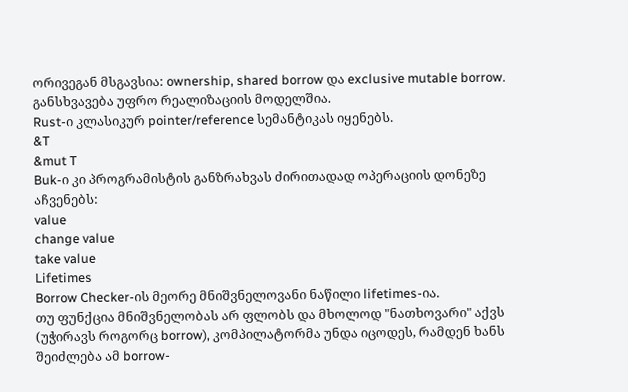ორივეგან მსგავსია: ownership, shared borrow და exclusive mutable borrow.
განსხვავება უფრო რეალიზაციის მოდელშია.
Rust-ი კლასიკურ pointer/reference სემანტიკას იყენებს.
&T
&mut T
Buk-ი კი პროგრამისტის განზრახვას ძირითადად ოპერაციის დონეზე აჩვენებს:
value
change value
take value
Lifetimes
Borrow Checker-ის მეორე მნიშვნელოვანი ნაწილი lifetimes-ია.
თუ ფუნქცია მნიშვნელობას არ ფლობს და მხოლოდ "ნათხოვარი" აქვს (უჭირავს როგორც borrow), კომპილატორმა უნდა იცოდეს, რამდენ ხანს შეიძლება ამ borrow-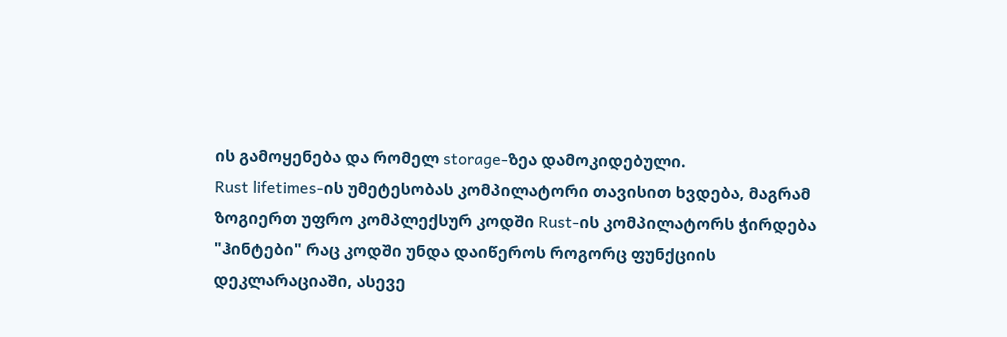ის გამოყენება და რომელ storage-ზეა დამოკიდებული.
Rust lifetimes-ის უმეტესობას კომპილატორი თავისით ხვდება, მაგრამ ზოგიერთ უფრო კომპლექსურ კოდში Rust-ის კომპილატორს ჭირდება "ჰინტები" რაც კოდში უნდა დაიწეროს როგორც ფუნქციის დეკლარაციაში, ასევე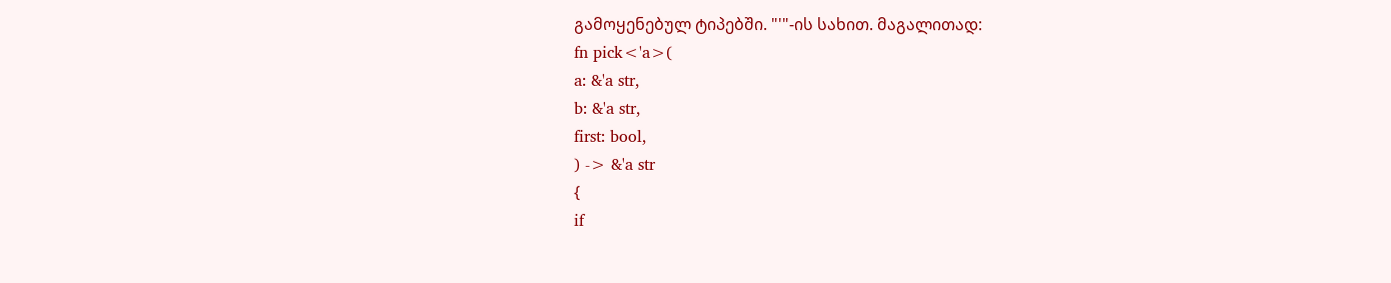გამოყენებულ ტიპებში. "'"-ის სახით. მაგალითად:
fn pick<'a>(
a: &'a str,
b: &'a str,
first: bool,
) -> &'a str
{
if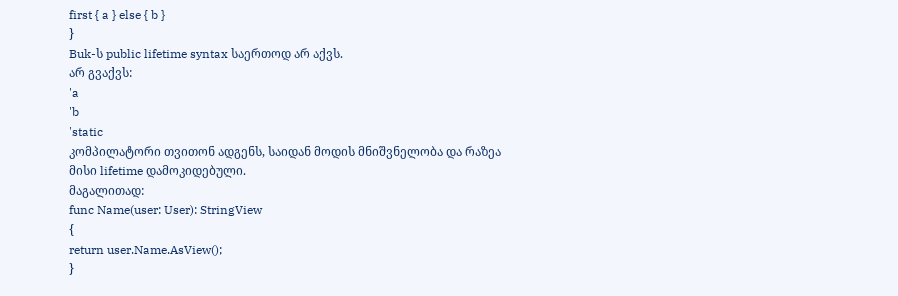first { a } else { b }
}
Buk-ს public lifetime syntax საერთოდ არ აქვს.
არ გვაქვს:
'a
'b
'static
კომპილატორი თვითონ ადგენს, საიდან მოდის მნიშვნელობა და რაზეა მისი lifetime დამოკიდებული.
მაგალითად:
func Name(user: User): StringView
{
return user.Name.AsView();
}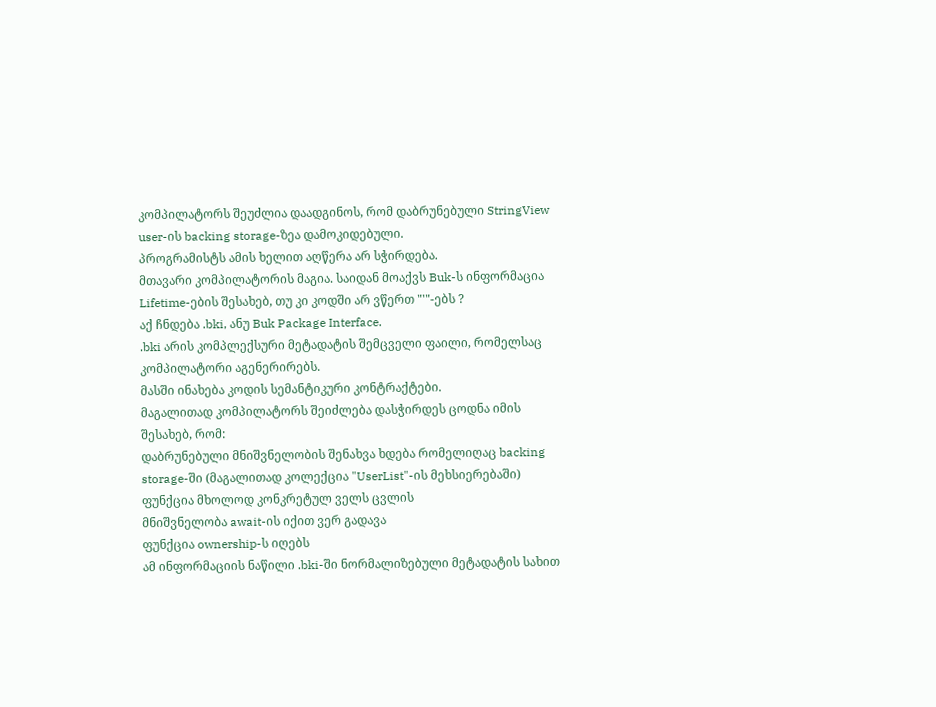კომპილატორს შეუძლია დაადგინოს, რომ დაბრუნებული StringView user-ის backing storage-ზეა დამოკიდებული.
პროგრამისტს ამის ხელით აღწერა არ სჭირდება.
მთავარი კომპილატორის მაგია. საიდან მოაქვს Buk-ს ინფორმაცია Lifetime-ების შესახებ, თუ კი კოდში არ ვწერთ "'"-ებს ?
აქ ჩნდება .bki, ანუ Buk Package Interface.
.bki არის კომპლექსური მეტადატის შემცველი ფაილი, რომელსაც კომპილატორი აგენერირებს.
მასში ინახება კოდის სემანტიკური კონტრაქტები.
მაგალითად კომპილატორს შეიძლება დასჭირდეს ცოდნა იმის შესახებ, რომ:
დაბრუნებული მნიშვნელობის შენახვა ხდება რომელიღაც backing storage-ში (მაგალითად კოლექცია "UserList"-ის მეხსიერებაში)
ფუნქცია მხოლოდ კონკრეტულ ველს ცვლის
მნიშვნელობა await-ის იქით ვერ გადავა
ფუნქცია ownership-ს იღებს
ამ ინფორმაციის ნაწილი .bki-ში ნორმალიზებული მეტადატის სახით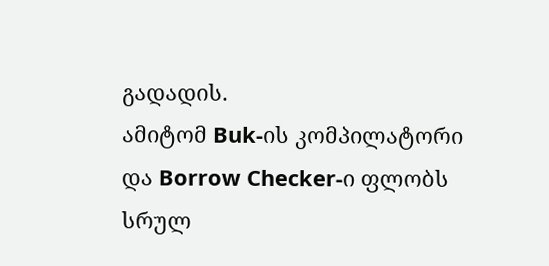გადადის.
ამიტომ Buk-ის კომპილატორი და Borrow Checker-ი ფლობს სრულ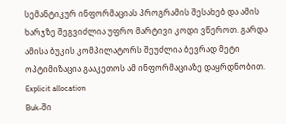სემანტიკურ ინფორმაციას პროგრამის შესახებ და ამის ხარჯზე შეგვიძლია უფრო მარტივი კოდი ვწეროთ. გარდა ამისა ბუკის კომპილატორს შეუძლია ბევრად მეტი ოპტიმიზაცია გააკეთოს ამ ინფორმაციაზე დაყრდნობით.
Explicit allocation
Buk-ში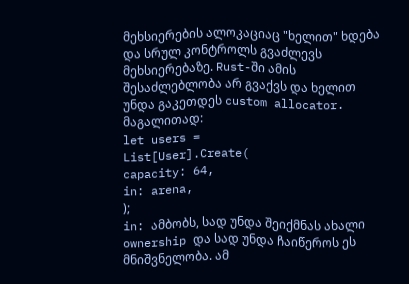მეხსიერების ალოკაციაც "ხელით" ხდება და სრულ კონტროლს გვაძლევს მეხსიერებაზე. Rust-ში ამის შესაძლებლობა არ გვაქვს და ხელით უნდა გაკეთდეს custom allocator.
მაგალითად:
let users =
List[User].Create(
capacity: 64,
in: arena,
);
in: ამბობს, სად უნდა შეიქმნას ახალი ownership და სად უნდა ჩაიწეროს ეს მნიშვნელობა. ამ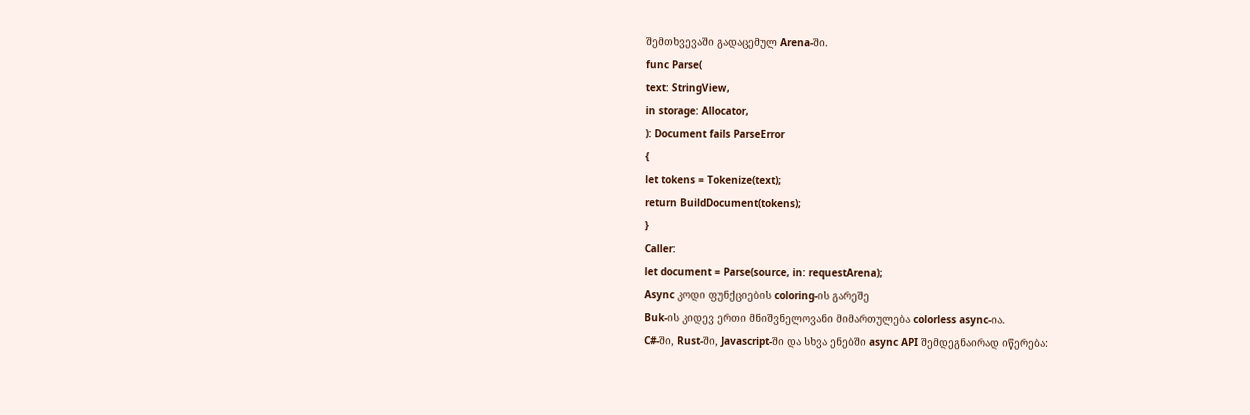შემთხვევაში გადაცემულ Arena-ში.
func Parse(
text: StringView,
in storage: Allocator,
): Document fails ParseError
{
let tokens = Tokenize(text);
return BuildDocument(tokens);
}
Caller:
let document = Parse(source, in: requestArena);
Async კოდი ფუნქციების coloring-ის გარეშე
Buk-ის კიდევ ერთი მნიშვნელოვანი მიმართულება colorless async-ია.
C#-ში, Rust-ში, Javascript-ში და სხვა ენებში async API შემდეგნაირად იწერება: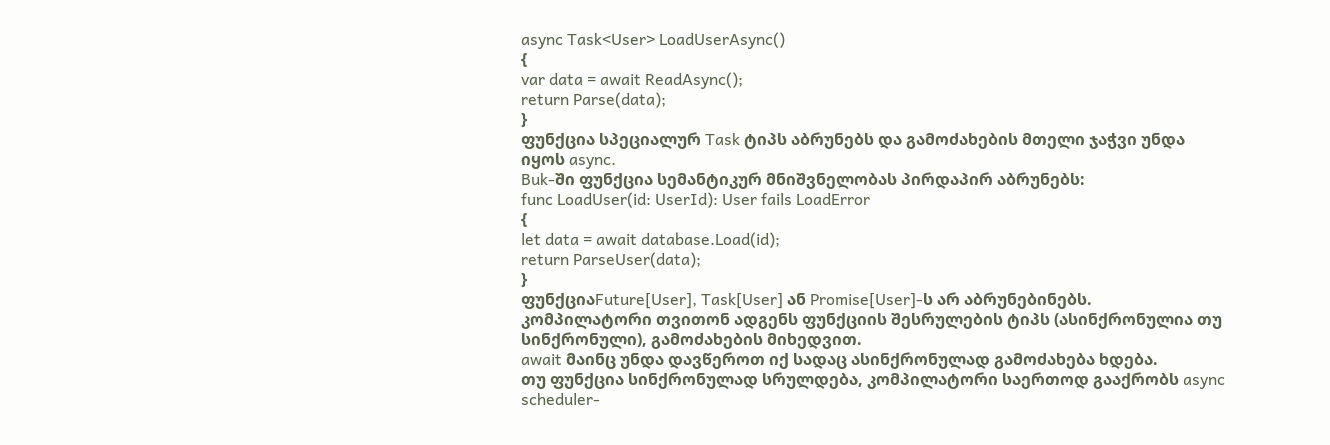async Task<User> LoadUserAsync()
{
var data = await ReadAsync();
return Parse(data);
}
ფუნქცია სპეციალურ Task ტიპს აბრუნებს და გამოძახების მთელი ჯაჭვი უნდა იყოს async.
Buk-ში ფუნქცია სემანტიკურ მნიშვნელობას პირდაპირ აბრუნებს:
func LoadUser(id: UserId): User fails LoadError
{
let data = await database.Load(id);
return ParseUser(data);
}
ფუნქციაFuture[User], Task[User] ან Promise[User]-ს არ აბრუნებინებს.
კომპილატორი თვითონ ადგენს ფუნქციის შესრულების ტიპს (ასინქრონულია თუ სინქრონული), გამოძახების მიხედვით.
await მაინც უნდა დავწეროთ იქ სადაც ასინქრონულად გამოძახება ხდება.
თუ ფუნქცია სინქრონულად სრულდება, კომპილატორი საერთოდ გააქრობს async scheduler-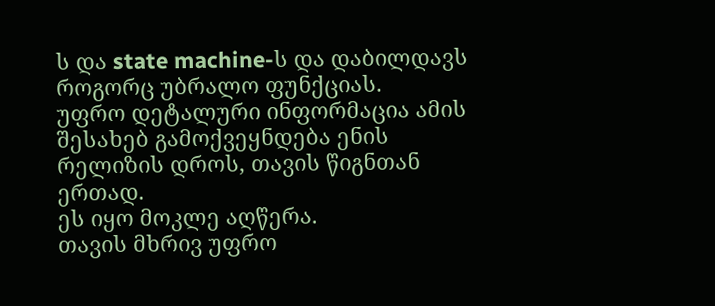ს და state machine-ს და დაბილდავს როგორც უბრალო ფუნქციას.
უფრო დეტალური ინფორმაცია ამის შესახებ გამოქვეყნდება ენის რელიზის დროს, თავის წიგნთან ერთად.
ეს იყო მოკლე აღწერა.
თავის მხრივ უფრო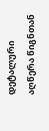დეტალური აღწერა წიგნთან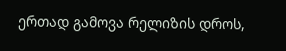ერთად გამოვა რელიზის დროს,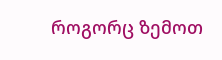როგორც ზემოთ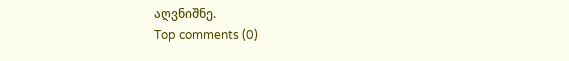აღვნიშნე.
Top comments (0)